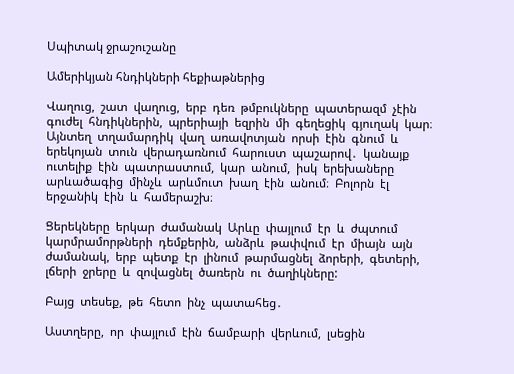Սպիտակ ջրաշուշանը

Ամերիկյան հնդիկների հեքիաթներից

Վաղուց,  շատ  վաղուց,  երբ  դեռ  թմբուկները  պատերազմ  չէին  գուժել  հնդիկներին,  պրերիայի  եզրին  մի  գեղեցիկ  գյուղակ  կար։  Այնտեղ  տղամարդիկ  վաղ  առավոտյան  որսի  էին  գնում  և  երեկոյան  տուն  վերադառնում  հարուստ  պաշարով․  կանայք  ուտելիք  էին  պատրաստում,  կար  անում,  իսկ  երեխաները  արևածագից  մինչև  արևմուտ  խաղ  էին  անում։  Բոլորն  էլ  երջանիկ  էին  և  համերաշխ։

Ցերեկները  երկար  ժամանակ  Արևը  փայլում  էր  և  ժպտում  կարմրամորթների  դեմքերին,  անձրև  թափվում  էր  միայն  այն  ժամանակ,  երբ  պետք  էր  լինում  թարմացնել  ձորերի,  գետերի,  լճերի  ջրերը  և  զովացնել  ծառերն  ու  ծաղիկները:

Բայց  տեսեք,  թե  հետո  ինչ  պատահեց․

Աստղերը,  որ  փայլում  էին  ճամբարի  վերևում,  լսեցին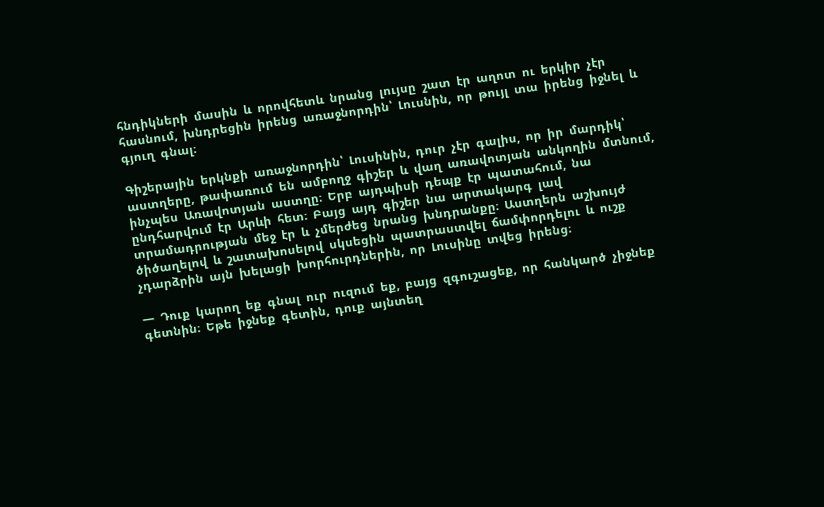հնդիկների  մասին  և  որովհետև  նրանց  լույսը  շատ  էր  աղոտ  ու  երկիր  չէր  հասնում,  խնդրեցին  իրենց  առաջնորդին՝  Լուսնին,  որ  թույլ  տա  իրենց  իջնել  և  գյուղ  գնալ։

Գիշերային  երկնքի  առաջնորդին՝  Լուսինին,  դուր  չէր  գալիս,  որ  իր  մարդիկ՝  աստղերը,  թափառում  են  ամբողջ  գիշեր  և  վաղ  առավոտյան  անկողին  մտնում,  ինչպես  Առավոտյան  աստղը։  Երբ  այդպիսի  դեպք  էր  պատահում,  նա  ընդհարվում  էր  Արևի  հետ։  Բայց  այդ  գիշեր  նա  արտակարգ  լավ  տրամադրության  մեջ  էր  և  չմերժեց  նրանց  խնդրանքը։  Աստղերն  աշխույժ  ծիծաղելով  և  շատախոսելով  սկսեցին  պատրաստվել  ճամփորդելու  և  ուշք  չդարձրին  այն  խելացի  խորհուրդներին,  որ  Լուսինը  տվեց  իրենց։

―  Դուք  կարող  եք  գնալ  ուր  ուզում  եք,  բայց  զգուշացեք,  որ  հանկարծ  չիջնեք  գետնին։  Եթե  իջնեք  գետին,  դուք  այնտեղ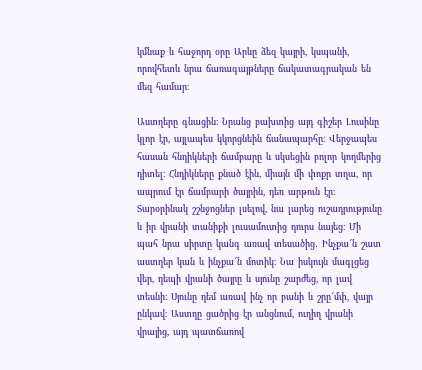կմնաք  և  հաջորդ  օրը  Արևը  ձեզ  կայրի,  կսպանի,  որովհետև  նրա  ճառագայթները  ճակատագրական  են  մեզ  համար։

Աստղերը  գնացին։  Նրանց  բախտից  այդ  գիշեր  Լուսինը  կլոր  էր,  այլապես  կկորցնեին  ճանապարհը։  Վերջապես  հասան  հնդիկների  ճամբարը  և  սկսեցին  բոլոր  կողմերից  դիտել։  Հնդիկները  քնած  էին,  միայն  մի  փոքր  տղա,  որ  ապրում  էր  ճամբարի  ծայրին,  դեռ  արթուն  էր։  Տարօրինակ  շշնջոցներ  լսելով,  նա  լարեց  ուշադրությունը  և  իր  վրանի  տանիքի  լուսամուտից  դուրս  նայեց։  Մի  պահ  նրա  սիրտը  կանգ  առավ  տեսածից․  Ինչքա՜ն  շատ  աստղեր  կան  և  ինչքա՜ն  մոտիկ։  Նա  իսկույն  մագլցեց  վեր,  դեպի  վրանի  ծայրը  և  սյունը  շարժեց,  որ  լավ  տեսնի։  Սյունը  դեմ  առավ  ինչ  որ  բանի  և  շրը՜մփ,  վայր  ընկավ։  Աստղը  ցածրից  էր  անցնում,  ուղիղ  վրանի  վրայից,  այդ  պատճառով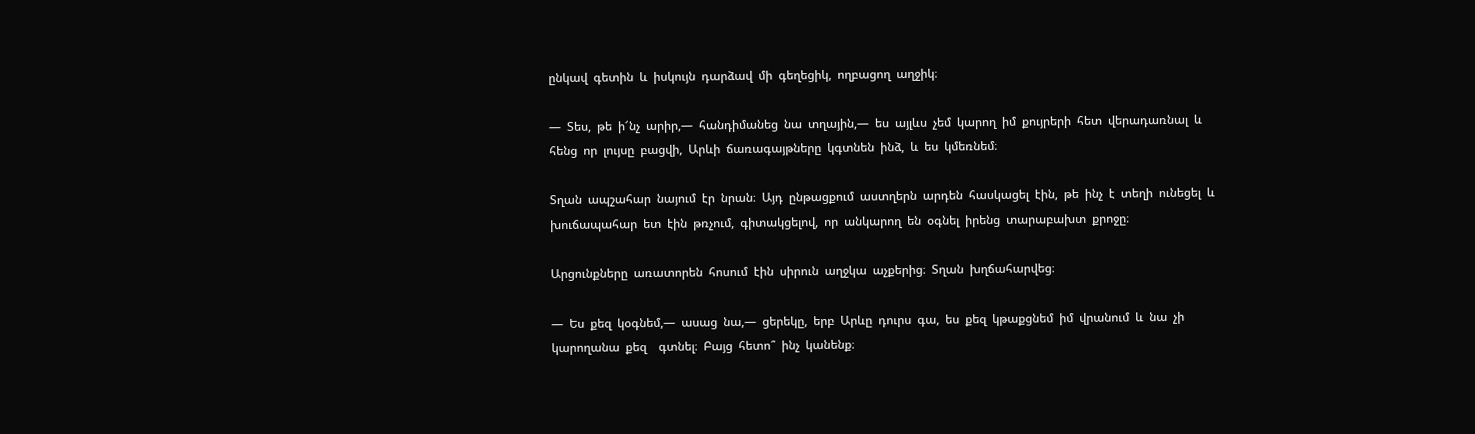ընկավ  գետին  և  իսկույն  դարձավ  մի  գեղեցիկ,  ողբացող  աղջիկ։

―  Տես,  թե  ի՜նչ  արիր,―  հանդիմանեց  նա  տղային,―  ես  այլևս  չեմ  կարող  իմ  քույրերի  հետ  վերադառնալ  և  հենց  որ  լույսը  բացվի,  Արևի  ճառագայթները  կգտնեն  ինձ,  և  ես  կմեռնեմ։

Տղան  ապշահար  նայում  էր  նրան։  Այդ  ընթացքում  աստղերն  արդեն  հասկացել  էին,  թե  ինչ  է  տեղի  ունեցել  և  խուճապահար  ետ  էին  թռչում,  գիտակցելով,  որ  անկարող  են  օգնել  իրենց  տարաբախտ  քրոջը։

Արցունքները  առատորեն  հոսում  էին  սիրուն  աղջկա  աչքերից։  Տղան  խղճահարվեց։

―  Ես  քեզ  կօգնեմ,―  ասաց  նա,―  ցերեկը,  երբ  Արևը  դուրս  գա,  ես  քեզ  կթաքցնեմ  իմ  վրանում  և  նա  չի  կարողանա  քեզ    գտնել։  Բայց  հետո՞  ինչ  կանենք։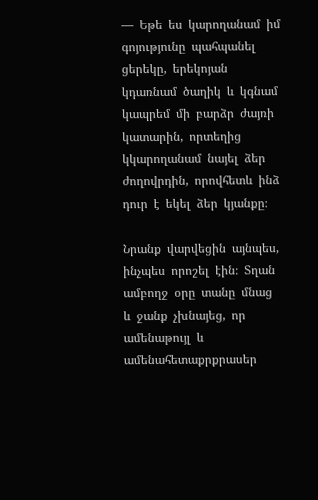―  Եթե  ես  կարողանամ  իմ  գոյությունը  պահպանել  ցերեկը,  երեկոյան  կդառնամ  ծաղիկ  և  կգնամ  կապրեմ  մի  բարձր  ժայռի  կատարին,  որտեղից  կկարողանամ  նայել  ձեր  ժողովրդին,  որովհետև  ինձ  դուր  է  եկել  ձեր  կյանքը։

Նրանք  վարվեցին  այնպես,  ինչպես  որոշել  էին։  Տղան  ամբողջ  օրը  տանը  մնաց  և  ջանք  չխնայեց,  որ  ամենաթույլ  և  ամենահետաքրքրասեր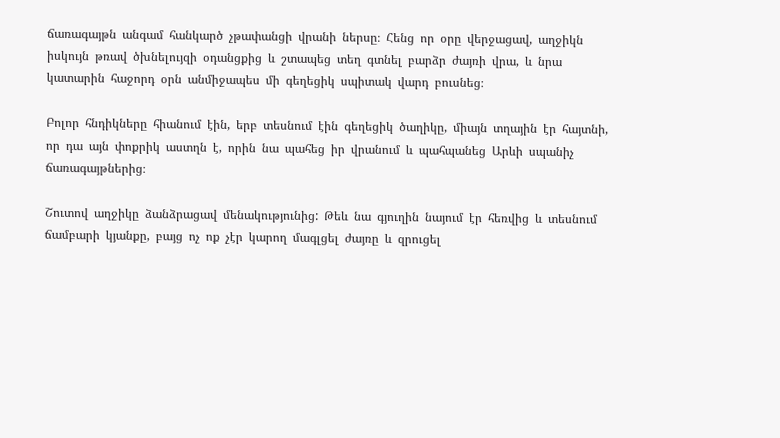ճառագայթն  անգամ  հանկարծ  չթափանցի  վրանի  ներսը։  Հենց  որ  օրը  վերջացավ,  աղջիկն  իսկույն  թռավ  ծխնելույզի  օդանցքից  և  շտապեց  տեղ  գտնել  բարձր  ժայռի  վրա,  և  նրա  կատարին  հաջորդ  օրն  անմիջապես  մի  գեղեցիկ  սպիտակ  վարդ  բուսնեց։

Բոլոր  հնդիկները  հիանում  էին,  երբ  տեսնում  էին  գեղեցիկ  ծաղիկը,  միայն  տղային  էր  հայտնի,  որ  դա  այն  փոքրիկ  աստղն  է,  որին  նա  պահեց  իր  վրանում  և  պահպանեց  Արևի  սպանիչ  ճառագայթներից։

Շուտով  աղջիկը  ձանձրացավ  մենակությունից:  Թեև  նա  գյուղին  նայում  էր  հեռվից  և  տեսնում  ճամբարի  կյանքը,  բայց  ոչ  ոք  չէր  կարող  մագլցել  ժայռը  և  զրուցել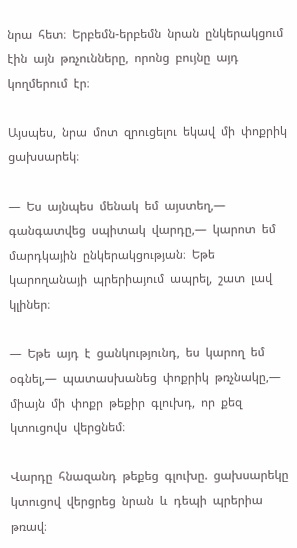նրա  հետ։  Երբեմն-երբեմն  նրան  ընկերակցում  էին  այն  թռչունները,  որոնց  բույնը  այդ  կողմերում  էր։

Այսպես,  նրա  մոտ  զրուցելու  եկավ  մի  փոքրիկ  ցախսարեկ։

―  Ես  այնպես  մենակ  եմ  այստեղ,―  գանգատվեց  սպիտակ  վարդը,―  կարոտ  եմ  մարդկային  ընկերակցության։  Եթե  կարողանայի  պրերիայում  ապրել,  շատ  լավ  կլիներ։

―  Եթե  այդ  է  ցանկությունդ,  ես  կարող  եմ  օգնել,―  պատասխանեց  փոքրիկ  թռչնակը,―  միայն  մի  փոքր  թեքիր  գլուխդ,  որ  քեզ  կտուցովս  վերցնեմ։

Վարդը  հնազանդ  թեքեց  գլուխը.  ցախսարեկը  կտուցով  վերցրեց  նրան  և  դեպի  պրերիա  թռավ։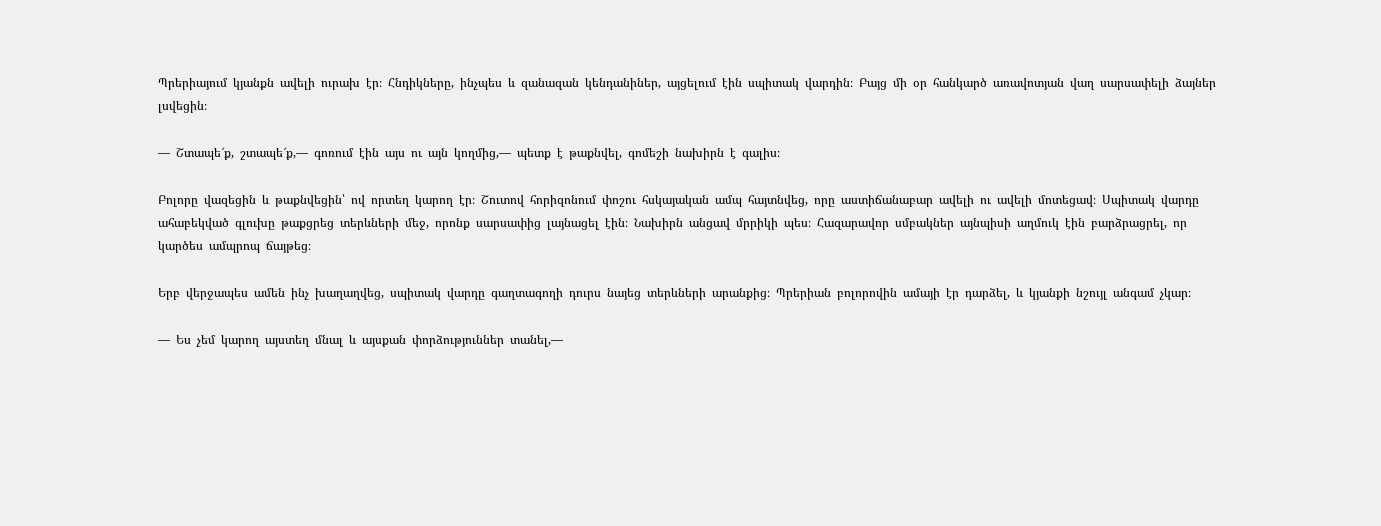Պրերիայում  կյանքն  ավելի  ուրախ  էր։  Հնդիկները,  ինչպես  և  զանազան  կենդանիներ,  այցելում  էին  սպիտակ  վարդին։  Բայց  մի  օր  հանկարծ  առավոտյան  վաղ  սարսափելի  ձայներ  լսվեցին։

―  Շտապե՜ք,  շտապե՜ք,―  գոռում  էին  այս  ու  այն  կողմից,―  պետք  է  թաքնվել,  գոմեշի  նախիրն  է  գալիս։

Բոլորը  վազեցին  և  թաքնվեցին՝  ով  որտեղ  կարող  էր։  Շուտով  հորիզոնում  փոշու  հսկայական  ամպ  հայտնվեց,  որը  աստիճանաբար  ավելի  ու  ավելի  մոտեցավ։  Սպիտակ  վարդը  ահաբեկված  գլուխը  թաքցրեց  տերևների  մեջ,  որոնք  սարսափից  լայնացել  էին։  Նախիրն  անցավ  մրրիկի  պես։  Հազարավոր  սմբակներ  այնպիսի  աղմուկ  էին  բարձրացրել,  որ  կարծես  ամպրոպ  ճայթեց։

Երբ  վերջապես  ամեն  ինչ  խաղաղվեց,  սպիտակ  վարդը  գաղտագողի  դուրս  նայեց  տերևների  արանքից։  Պրերիան  բոլորովին  ամայի  էր  դարձել,  և  կյանքի  նշույլ  անգամ  չկար։

―  Ես  չեմ  կարող  այստեղ  մնալ  և  այսքան  փորձություններ  տանել,―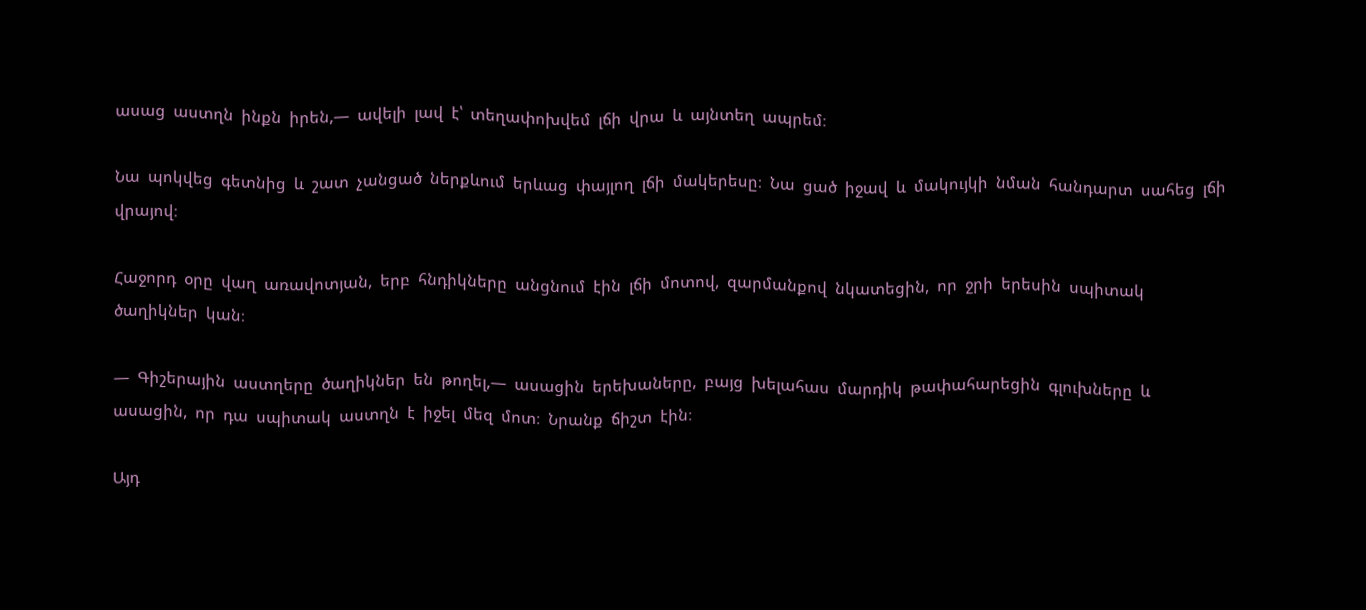ասաց  աստղն  ինքն  իրեն,―  ավելի  լավ  է՝  տեղափոխվեմ  լճի  վրա  և  այնտեղ  ապրեմ։

Նա  պոկվեց  գետնից  և  շատ  չանցած  ներքևում  երևաց  փայլող  լճի  մակերեսը։  Նա  ցած  իջավ  և  մակույկի  նման  հանդարտ  սահեց  լճի  վրայով։

Հաջորդ  օրը  վաղ  առավոտյան,  երբ  հնդիկները  անցնում  էին  լճի  մոտով,  զարմանքով  նկատեցին,  որ  ջրի  երեսին  սպիտակ  ծաղիկներ  կան։

―  Գիշերային  աստղերը  ծաղիկներ  են  թողել,―  ասացին  երեխաները,  բայց  խելահաս  մարդիկ  թափահարեցին  գլուխները  և  ասացին,  որ  դա  սպիտակ  աստղն  է  իջել  մեզ  մոտ։  Նրանք  ճիշտ  էին։

Այդ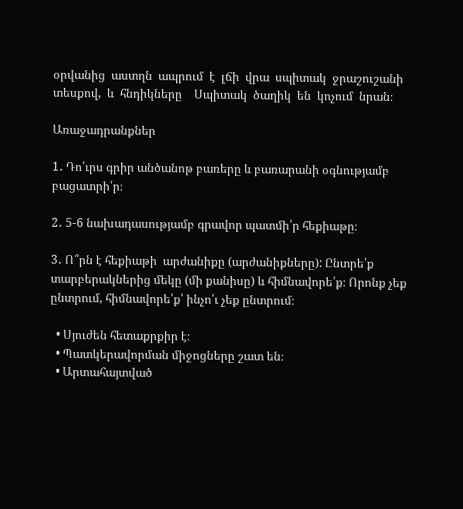օրվանից  աստղն  ապրում  է  լճի  վրա  սպիտակ  ջրաշուշանի  տեսքով,  և  հնդիկները    Սպիտակ  ծաղիկ  են  կոչում  նրան։

Առաջադրանքներ

1․ Դո՛ւրս գրիր անծանոթ բառերը և բառարանի օգնությամբ բացատրի՛ր։

2․ 5-6 նախադասությամբ գրավոր պատմի՛ր հեքիաթը։

3․ Ո՞րն է հեքիաթի  արժանիքը (արժանիքները): Ընտրե՛ք տարբերակներից մեկը (մի քանիսը) և հիմնավորե՛ք։ Որոնք չեք ընտրում, հիմնավորե՛ք՝ ինչո՛ւ չեք ընտրում։

  • Սյուժեն հետաքրքիր է։
  • Պատկերավորման միջոցները շատ են։
  • Արտահայտված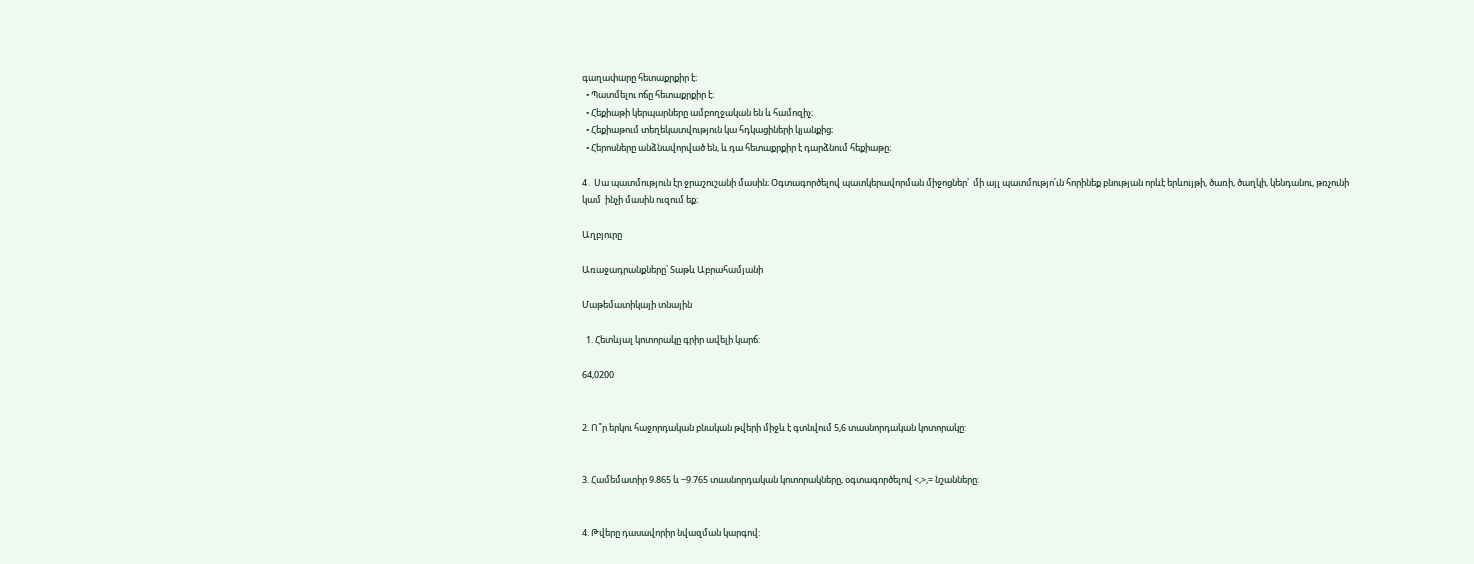գաղափարը հետաքրքիր է։
  • Պատմելու ոճը հետաքրքիր է։
  • Հեքիաթի կերպարները ամբողջական են և համոզիչ։
  • Հեքիաթում տեղեկատվություն կա հդկացիների կյանքից։
  • Հերոսները անձնավորված են, և դա հետաքրքիր է դարձնում հեքիաթը։

4․ Սա պատմություն էր ջրաշուշանի մասին։ Օգտագործելով պատկերավորման միջոցներ՝  մի այլ պատմությո՛ւն հորինեք բնության որևէ երևույթի, ծառի, ծաղկի, կենդանու, թռչունի կամ  ինչի մասին ուզում եք։

Աղբյուրը

Առաջադրանքները՝ Տաթև Աբրահամյանի

Մաթեմատիկայի տնային

  1. Հետևյալ կոտորակը գրիր ավելի կարճ:

64,0200


2. Ո՞ր երկու հաջորդական բնական թվերի միջև է գտնվում 5,6 տասնորդական կոտորակը:


3. Համեմատիր 9.865 և −9.765 տասնորդական կոտորակները, օգտագործելով <,>,= նշանները:


4. Թվերը դասավորիր նվազման կարգով: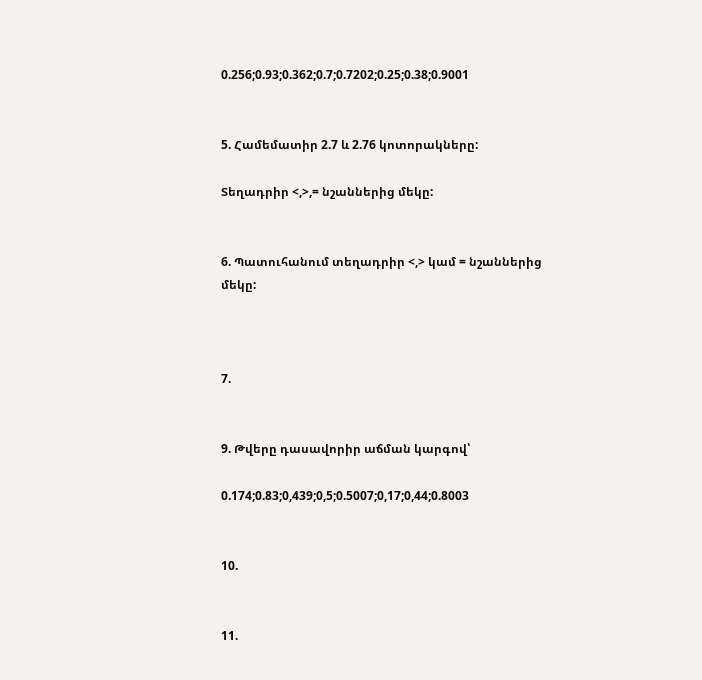0.256;0.93;0.362;0.7;0.7202;0.25;0.38;0.9001


5. Համեմատիր 2.7 և 2.76 կոտորակները:

Տեղադրիր <,>,= նշաններից մեկը:


6. Պատուհանում տեղադրիր <,> կամ = նշաններից մեկը:



7.


9. Թվերը դասավորիր աճման կարգով՝

0.174;0.83;0,439;0,5;0.5007;0,17;0,44;0.8003


10.


11.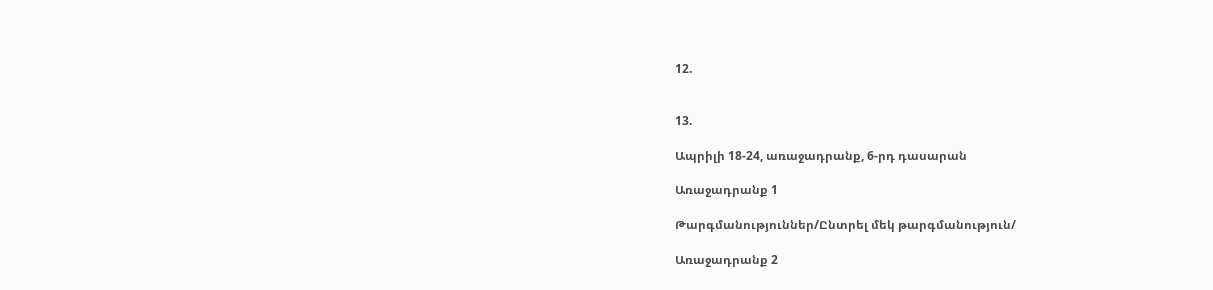12.


13.

Ապրիլի 18-24, առաջադրանք, 6-րդ դասարան

Առաջադրանք 1

Թարգմանություններ/Ընտրել մեկ թարգմանություն/

Առաջադրանք 2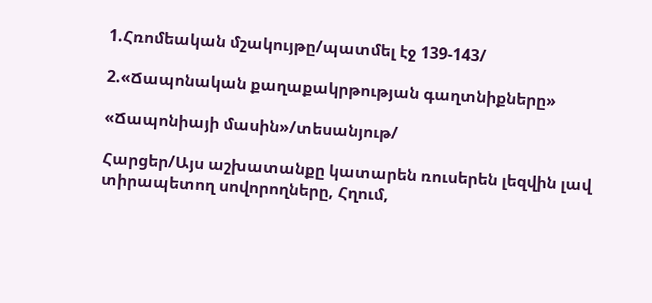1.Հռոմեական մշակույթը/պատմել էջ 139-143/

2.«Ճապոնական քաղաքակրթության գաղտնիքները»

«Ճապոնիայի մասին»/տեսանյութ/

Հարցեր/Այս աշխատանքը կատարեն ռուսերեն լեզվին լավ տիրապետող սովորողները, Հղում,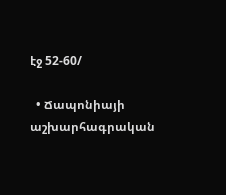էջ 52-60/

  • Ճապոնիայի աշխարհագրական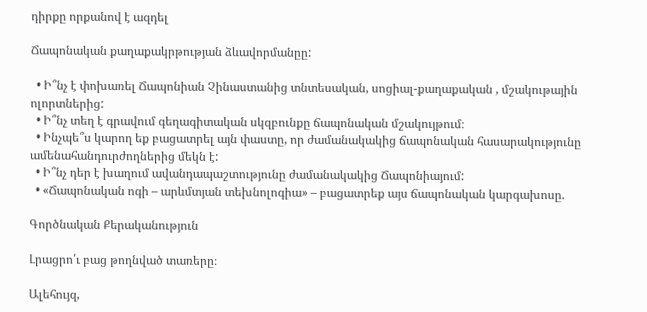դիրքը որքանով է ազդել

Ճապոնական քաղաքակրթության ձևավորմանըը:

  • Ի՞նչ է փոխառել Ճապոնիան Չինաստանից տնտեսական, սոցիալ-քաղաքական , մշակութային ոլորտներից:
  • Ի՞նչ տեղ է գրավում գեղագիտական սկզբունքը ճապոնական մշակույթում։
  • Ինչպե՞ս կարող եք բացատրել այն փաստը, որ ժամանակակից ճապոնական հասարակությունը ամենահանդուրժողներից մեկն է:
  • Ի՞նչ դեր է խաղում ավանդապաշտությունը ժամանակակից Ճապոնիայում:
  • «Ճապոնական ոգի – արևմտյան տեխնոլոգիա» – բացատրեք այս ճապոնական կարգախոսը.

Գործնական Քերականություն

Լրացրո՛ւ բաց թողնված տառերը։

Ալեհույզ,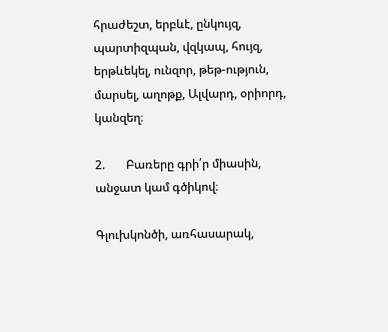հրաժեշտ, երբևէ, ընկույզ, պարտիզպան, վզկապ, հույզ, երթևեկել, ունզոր, թեթ-ություն, մարսել, աղոթք, Ալվարդ, օրիորդ, կանզեղ։

2.       Բառերը գրի՛ր միասին, անջատ կամ գծիկով։

Գլուխկոնծի, առհասարակ,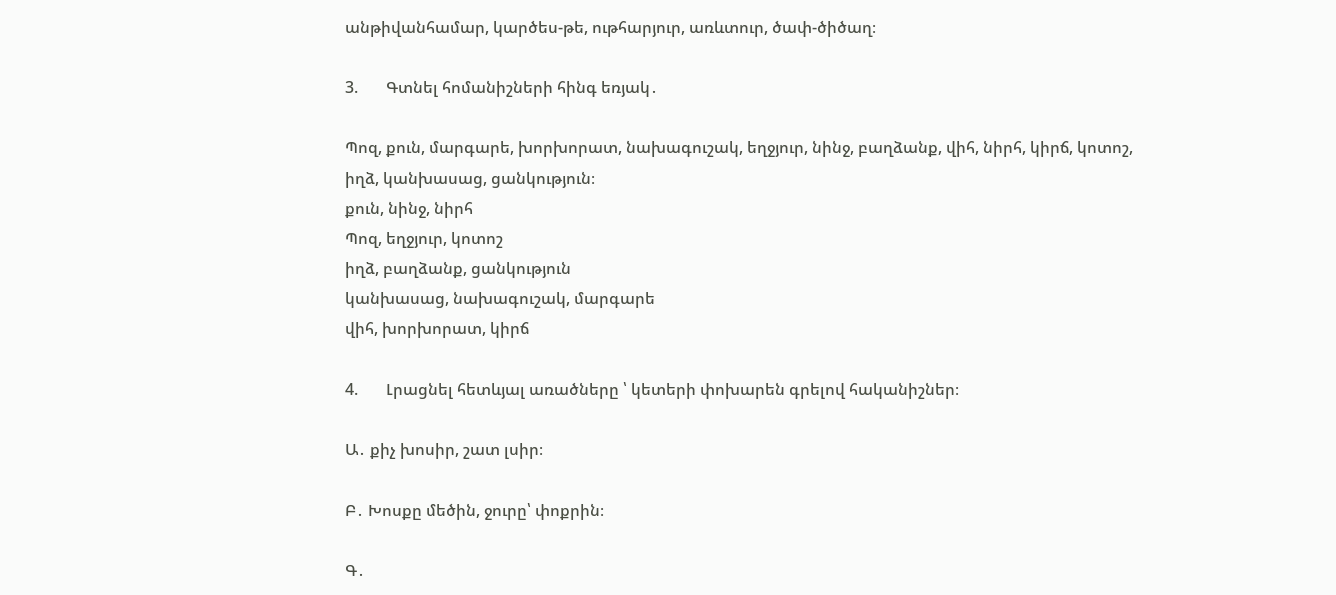անթիվանհամար, կարծես-թե, ութհարյուր, առևտուր, ծափ-ծիծաղ։

3.       Գտնել հոմանիշների հինգ եռյակ․

Պոզ, քուն, մարգարե, խորխորատ, նախագուշակ, եղջյուր, նինջ, բաղձանք, վիհ, նիրհ, կիրճ, կոտոշ, իղձ, կանխասաց, ցանկություն։
քուն, նինջ, նիրհ
Պոզ, եղջյուր, կոտոշ
իղձ, բաղձանք, ցանկություն
կանխասաց, նախագուշակ, մարգարե
վիհ, խորխորատ, կիրճ

4.       Լրացնել հետևյալ առածները ՝ կետերի փոխարեն գրելով հականիշներ։

Ա․ քիչ խոսիր, շատ լսիր։

Բ․ Խոսքը մեծին, ջուրը՝ փոքրին։

Գ․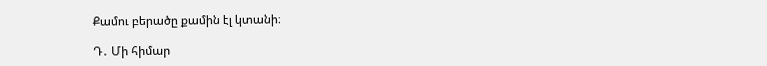Քամու բերածը քամին էլ կտանի։

Դ․ Մի հիմար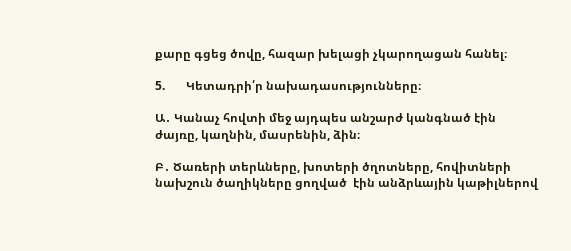քարը գցեց ծովը, հազար խելացի չկարողացան հանել։

5.       Կետադրի՛ր նախադասությունները։

Ա․ Կանաչ հովտի մեջ այդպես անշարժ կանգնած էին ժայռը, կաղնին, մասրենին, ձին։

Բ․ Ծառերի տերևները, խոտերի ծղոտները, հովիտների նախշուն ծաղիկները ցողված  էին անձրևային կաթիլներով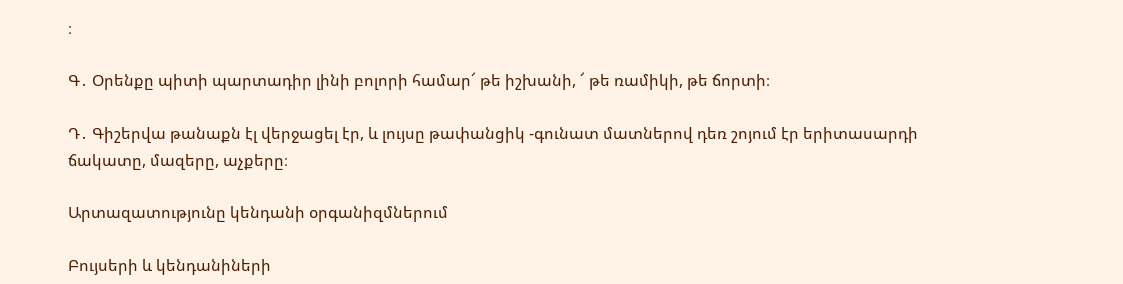։

Գ․ Օրենքը պիտի պարտադիր լինի բոլորի համար՜ թե իշխանի, ՜ թե ռամիկի, թե ճորտի։

Դ․ Գիշերվա թանաքն էլ վերջացել էր, և լույսը թափանցիկ -գունատ մատներով դեռ շոյում էր երիտասարդի ճակատը, մազերը, աչքերը։

Արտազատությունը կենդանի օրգանիզմներում

Բույսերի և կենդանիների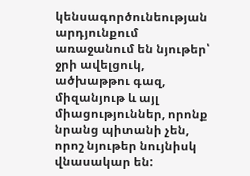կենսագործունեության արդյունքում առաջանում են նյութեր՝ ջրի ավելցուկ, ածխաթթու գազ, միզանյութ և այլ միացություններ, որոնք նրանց պիտանի չեն, որոշ նյութեր նույնիսկ վնասակար են: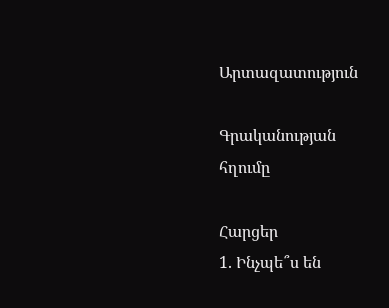Արտազատություն

Գրականության հղումը

Հարցեր
1. Ինչպե՞ս են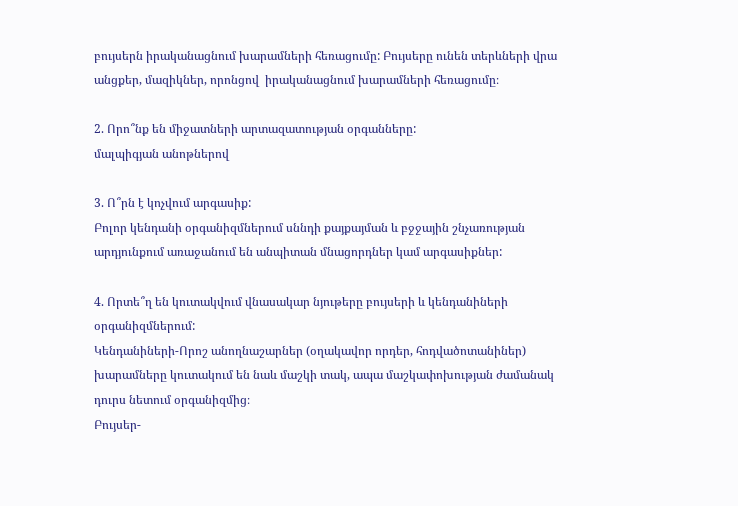բույսերն իրականացնում խարամների հեռացումը: Բույսերը ունեն տերևների վրա անցքեր, մազիկներ, որոնցով  իրականացնում խարամների հեռացումը։

2. Որո՞նք են միջատների արտազատության օրգանները:
մալպիգյան անոթներով

3. Ո՞րն է կոչվում արգասիք:
Բոլոր կենդանի օրգանիզմներում սննդի քայքայման և բջջային շնչառության արդյունքում առաջանում են անպիտան մնացորդներ կամ արգասիքներ:

4. Որտե՞ղ են կուտակվում վնասակար նյութերը բույսերի և կենդանիների օրգանիզմներում:
Կենդանիների-Որոշ անողնաշարներ (օղակավոր որդեր, հոդվածոտանիներ) խարամները կուտակում են նաև մաշկի տակ, ապա մաշկափոխության ժամանակ դուրս նետում օրգանիզմից։
Բույսեր-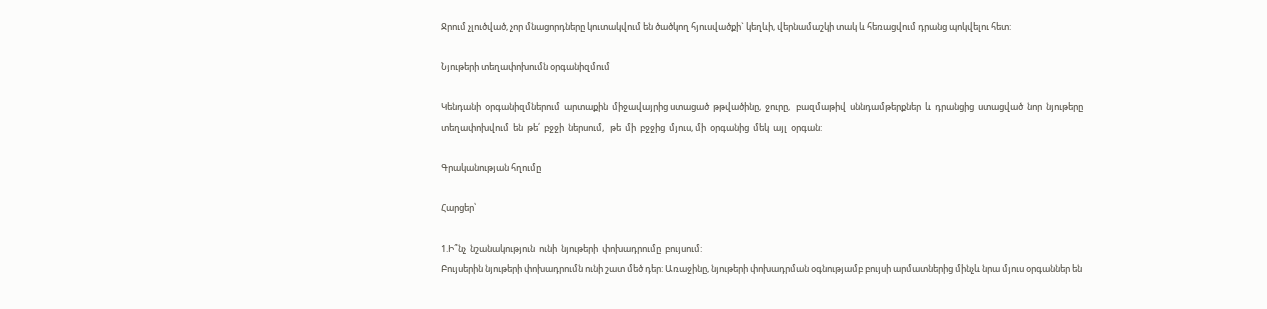Ջրում չլուծված, չոր մնացորդները կուտակվում են ծածկող հյուսվածքի` կեղևի, վերնամաշկի տակ և հեռացվում դրանց պոկվելու հետ:

Նյութերի տեղափոխումն օրգանիզմում

Կենդանի  օրգանիզմներում  արտաքին  միջավայրից ստացած  թթվածինը,  ջուրը,   բազմաթիվ  սննդամթերքներ  և  դրանցից  ստացված  նոր  նյութերը  տեղափոխվում  են  թե՛  բջջի  ներսում,   թե  մի  բջջից  մյուս, մի  օրգանից  մեկ  այլ  օրգան:

Գրականության հղումը

Հարցեր՝

1.Ի՞նչ  նշանակություն  ունի  նյութերի  փոխադրումը  բույսում:
Բույսերին նյութերի փոխադրումն ունի շատ մեծ դեր: Առաջինը, նյութերի փոխադրման օգնությամբ բույսի արմատներից մինչև նրա մյուս օրգաններ են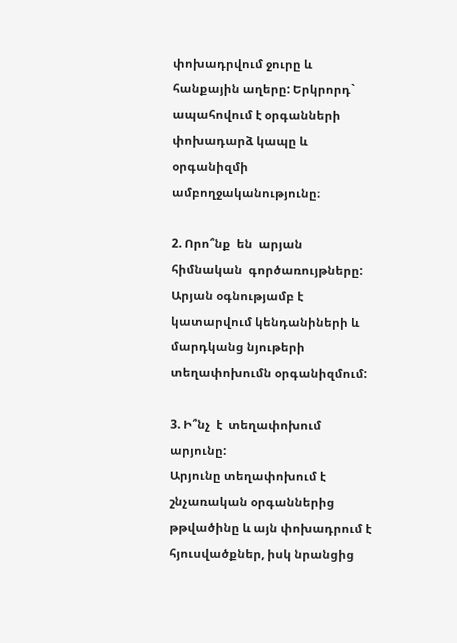փոխադրվում ջուրը և հանքային աղերը: Երկրորդ` ապահովում է օրգանների փոխադարձ կապը և օրգանիզմի ամբողջականությունը։

2. Որո՞նք  են  արյան  հիմնական  գործառույթները:
Արյան օգնությամբ է կատարվում կենդանիների և մարդկանց նյութերի տեղափոխումն օրգանիզմում:

3. Ի՞նչ  է  տեղափոխում  արյունը:
Արյունը տեղափոխում է շնչառական օրգաններից թթվածինը և այն փոխադրում է հյուսվածքներ, իսկ նրանցից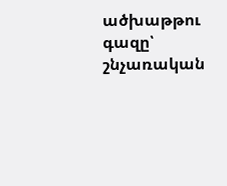ածխաթթու գազը՝ շնչառական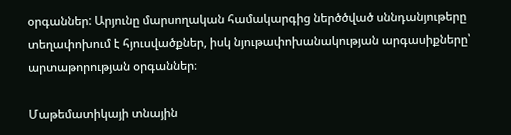օրգաններ: Արյունը մարսողական համակարգից ներծծված սննդանյութերը տեղափոխում է հյուսվածքներ, իսկ նյութափոխանակության արգասիքները՝ արտաթորության օրգաններ։

Մաթեմատիկայի տնային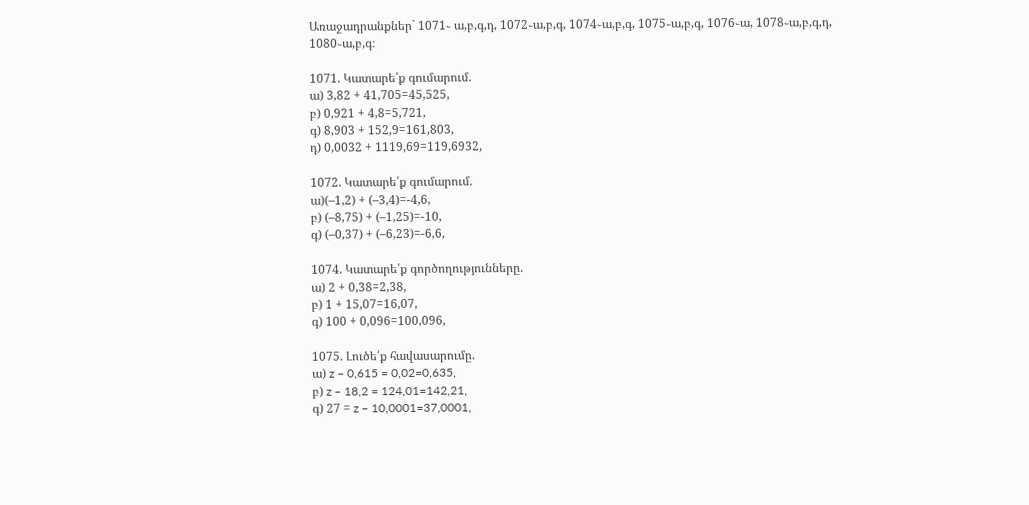Առաջադրանքներ` 1071֊ ա,բ,գ,դ, 1072֊ա,բ,գ, 1074֊ա,բ,գ, 1075֊ա,բ,գ, 1076֊ա, 1078֊ա,բ,գ,դ, 1080֊ա,բ,գ։

1071. Կատարե՛ք գումարում.
ա) 3,82 + 41,705=45,525,
բ) 0,921 + 4,8=5,721,
գ) 8,903 + 152,9=161,803,
դ) 0,0032 + 1119,69=119,6932,

1072. Կատարե՛ք գումարում.
ա)(–1,2) + (–3,4)=-4,6,
բ) (–8,75) + (–1,25)=-10,
գ) (–0,37) + (–6,23)=-6,6,

1074. Կատարե՛ք գործողությունները.
ա) 2 + 0,38=2,38,
բ) 1 + 15,07=16,07,
գ) 100 + 0,096=100,096,

1075. Լուծե՛ք հավասարումը.
ա) z – 0,615 = 0,02=0,635,
բ) z – 18,2 = 124,01=142,21,
գ) 27 = z – 10,0001=37,0001,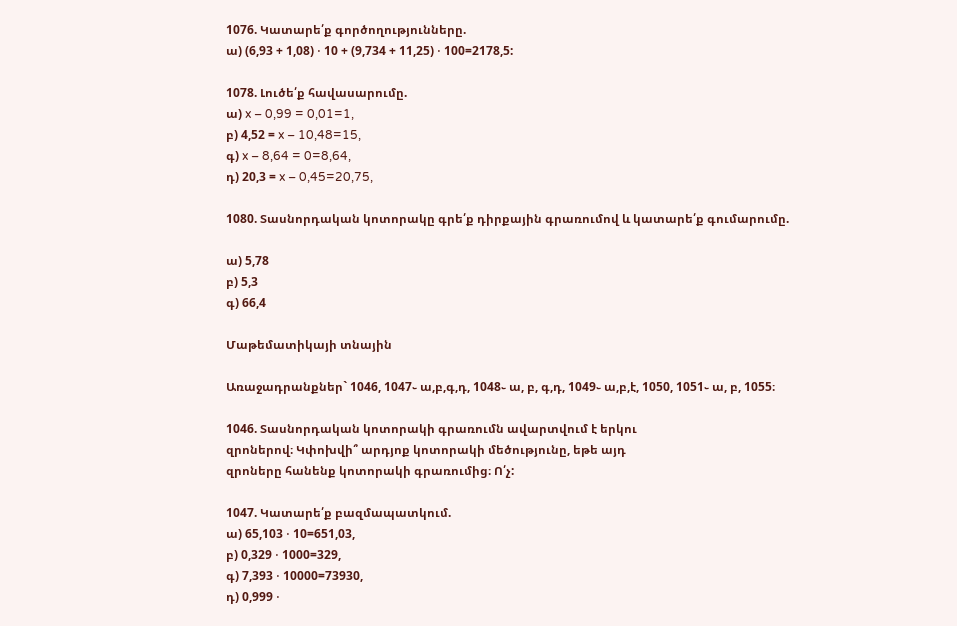1076. Կատարե՛ք գործողությունները.
ա) (6,93 + 1,08) ⋅ 10 + (9,734 + 11,25) ⋅ 100=2178,5:

1078. Լուծե՛ք հավասարումը.
ա) x – 0,99 = 0,01=1,
բ) 4,52 = x – 10,48=15,
գ) x – 8,64 = 0=8,64,
դ) 20,3 = x – 0,45=20,75,

1080. Տասնորդական կոտորակը գրե՛ք դիրքային գրառումով և կատարե՛ք գումարումը.

ա) 5,78
բ) 5,3
գ) 66,4

Մաթեմատիկայի տնային

Առաջադրանքներ` 1046, 1047֊ ա,բ,գ,դ, 1048֊ ա, բ, գ,դ, 1049֊ ա,բ,է, 1050, 1051֊ ա, բ, 1055։

1046. Տասնորդական կոտորակի գրառումն ավարտվում է երկու
զրոներով։ Կփոխվի՞ արդյոք կոտորակի մեծությունը, եթե այդ
զրոները հանենք կոտորակի գրառումից։ Ո՛չ:

1047. Կատարե՛ք բազմապատկում.
ա) 65,103 ⋅ 10=651,03,
բ) 0,329 ⋅ 1000=329,
գ) 7,393 ⋅ 10000=73930,
դ) 0,999 ⋅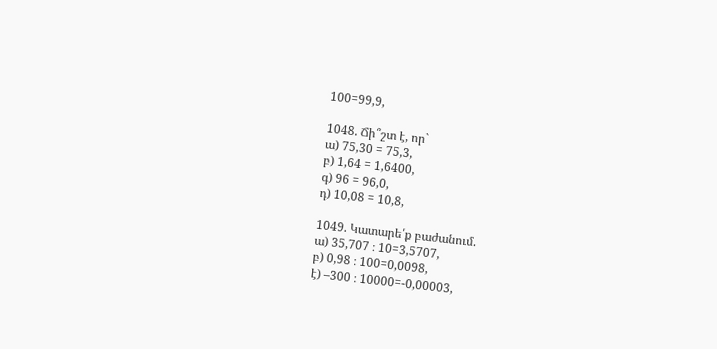100=99,9,

1048. Ճի՞շտ է, որ`
ա) 75,30 = 75,3,
բ) 1,64 = 1,6400,
գ) 96 = 96,0,
դ) 10,08 = 10,8,

1049. Կատարե՛ք բաժանում.
ա) 35,707 ։ 10=3,5707,
բ) 0,98 ։ 100=0,0098,
է) –300 ։ 10000=-0,00003,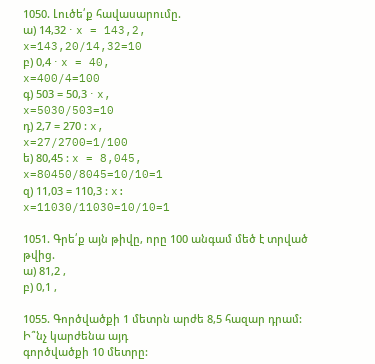1050. Լուծե՛ք հավասարումը.
ա) 14,32 ⋅ x = 143,2,
x=143,20/14,32=10
բ) 0,4 ⋅ x = 40,
x=400/4=100
գ) 503 = 50,3 ⋅ x,
x=5030/503=10
դ) 2,7 = 270 : x,
x=27/2700=1/100
ե) 80,45 : x = 8,045,
x=80450/8045=10/10=1
զ) 11,03 = 110,3 : x:
x=11030/11030=10/10=1

1051. Գրե՛ք այն թիվը, որը 100 անգամ մեծ է տրված թվից.
ա) 81,2 ,
բ) 0,1 ,

1055. Գործվածքի 1 մետրն արժե 8,5 հազար դրամ: Ի՞նչ կարժենա այդ
գործվածքի 10 մետրը: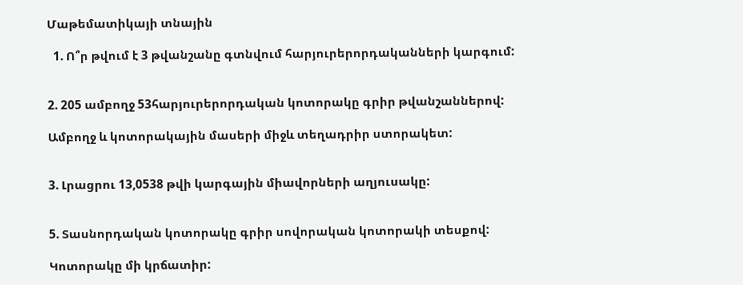Մաթեմատիկայի տնային

  1. Ո՞ր թվում է 3 թվանշանը գտնվում հարյուրերորդականների կարգում:


2. 205 ամբողջ 53հարյուրերորդական կոտորակը գրիր թվանշաններով:

Ամբողջ և կոտորակային մասերի միջև տեղադրիր ստորակետ:


3. Լրացրու 13,0538 թվի կարգային միավորների աղյուսակը:


5. Տասնորդական կոտորակը գրիր սովորական կոտորակի տեսքով:

Կոտորակը մի կրճատիր: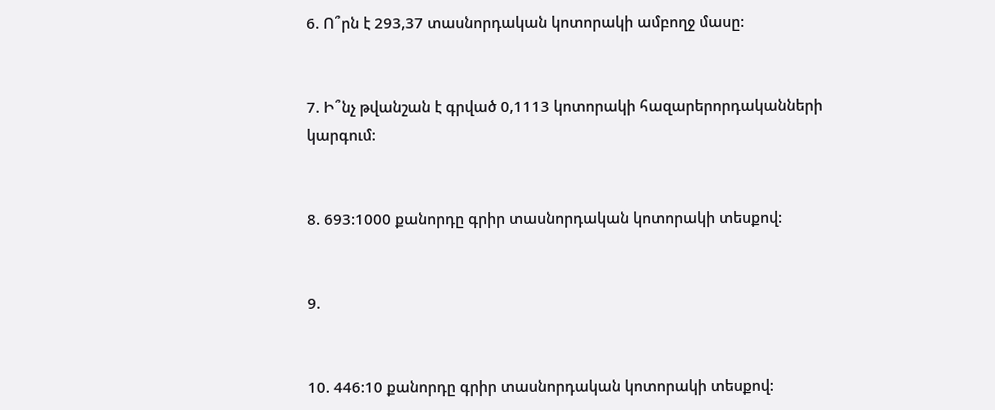6. Ո՞րն է 293,37 տասնորդական կոտորակի ամբողջ մասը:


7. Ի՞նչ թվանշան է գրված 0,1113 կոտորակի հազարերորդականների կարգում:


8. 693:1000 քանորդը գրիր տասնորդական կոտորակի տեսքով:


9.


10. 446:10 քանորդը գրիր տասնորդական կոտորակի տեսքով: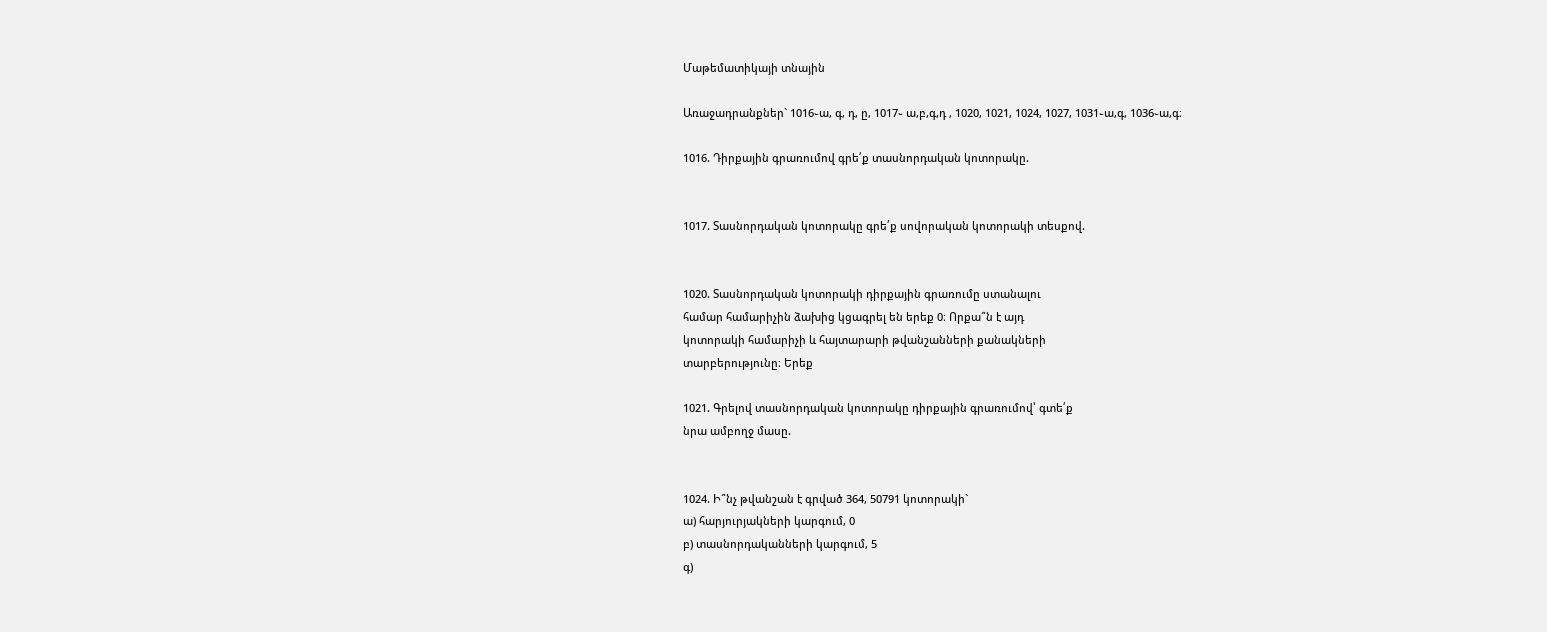Մաթեմատիկայի տնային

Առաջադրանքներ` 1016֊ա, գ, դ, ը, 1017֊ ա,բ,գ,դ , 1020, 1021, 1024, 1027, 1031֊ա,գ, 1036֊ա,գ։

1016. Դիրքային գրառումով գրե՛ք տասնորդական կոտորակը.


1017. Տասնորդական կոտորակը գրե՛ք սովորական կոտորակի տեսքով.


1020. Տասնորդական կոտորակի դիրքային գրառումը ստանալու
համար համարիչին ձախից կցագրել են երեք 0։ Որքա՞ն է այդ
կոտորակի համարիչի և հայտարարի թվանշանների քանակների
տարբերությունը։ Երեք

1021. Գրելով տասնորդական կոտորակը դիրքային գրառումով՝ գտե՛ք
նրա ամբողջ մասը.


1024. Ի՞նչ թվանշան է գրված 364, 50791 կոտորակի`
ա) հարյուրյակների կարգում, 0
բ) տասնորդականների կարգում, 5
գ)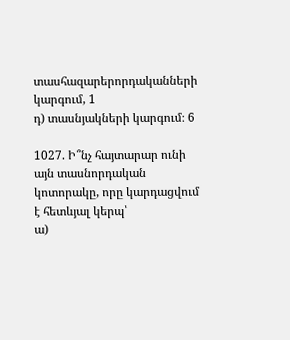տասհազարերորդականների կարգում, 1
դ) տասնյակների կարգում։ 6

1027. Ի՞նչ հայտարար ունի այն տասնորդական կոտորակը, որը կարդացվում է հետևյալ կերպ՝
ա)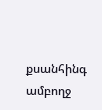քսանհինգ ամբողջ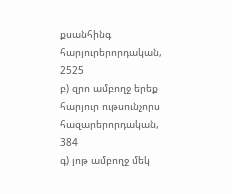քսանհինգ հարյուրերորդական, 2525
բ) զրո ամբողջ երեք հարյուր ութսունչորս հազարերորդական, 384
գ) յոթ ամբողջ մեկ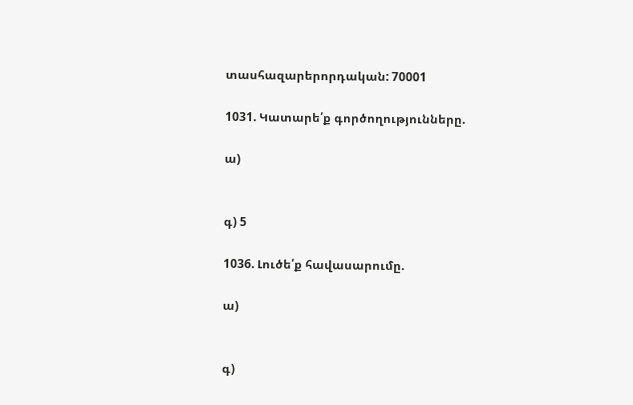տասհազարերորդական: 70001

1031. Կատարե՛ք գործողությունները.

ա)


գ) 5

1036. Լուծե՛ք հավասարումը.

ա)


գ)